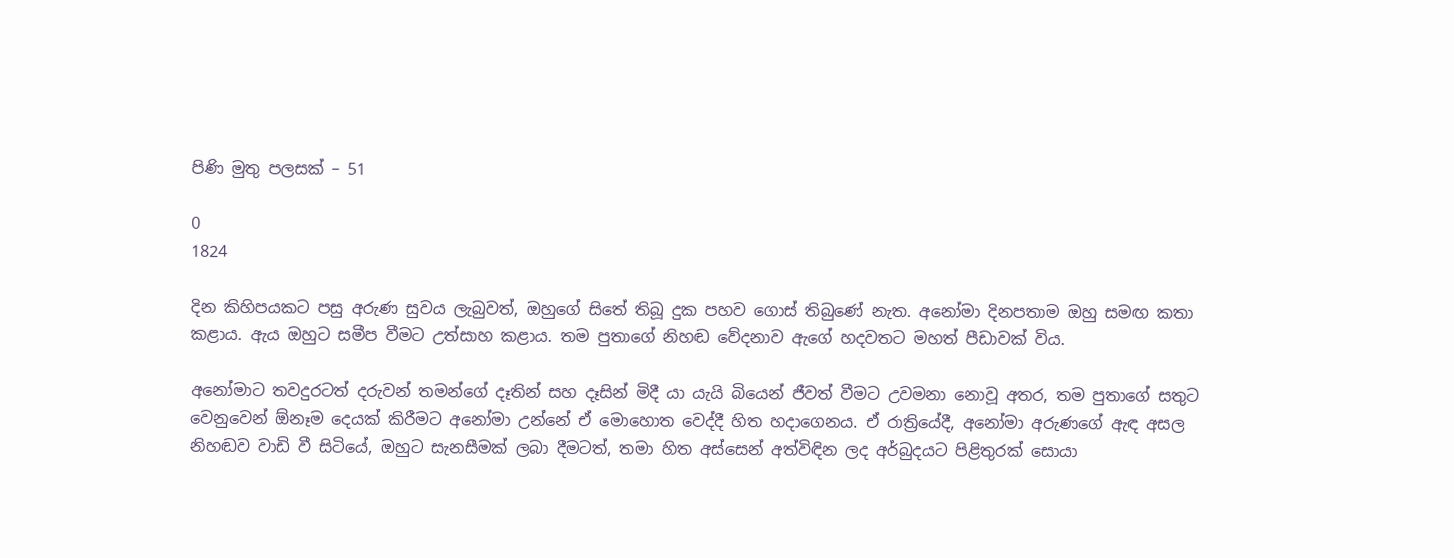පිණි මුතු පලසක් – 51

0
1824

දින කිහිපයකට පසු අරුණ සුවය ලැබුවත්, ඔහුගේ සිතේ තිබූ දුක පහව ගොස් තිබුණේ නැත. අනෝමා දිනපතාම ඔහු සමඟ කතා කළාය. ඇය ඔහුට සමීප වීමට උත්සාහ කළාය. තම පුතාගේ නිහඬ වේදනාව ඇගේ හදවතට මහත් පීඩාවක් විය.

අනෝමාට තවදුරටත් දරුවන් තමන්ගේ දෑතින් සහ දෑසින් මිදී යා යැයි බියෙන් ජීවත් වීමට උවමනා නොවූ අතර, තම පුතාගේ සතුට වෙනුවෙන් ඕනෑම දෙයක් කිරීමට අනෝමා උන්නේ ඒ මොහොත වෙද්දී හිත හදාගෙනය. ඒ රාත්‍රියේදී, අනෝමා අරුණගේ ඇඳ අසල නිහඬව වාඩි වී සිටියේ, ඔහුට සැනසීමක් ලබා දීමටත්, තමා හිත අස්සෙන් අත්විඳින ලද අර්බුදයට පිළිතුරක් සොයා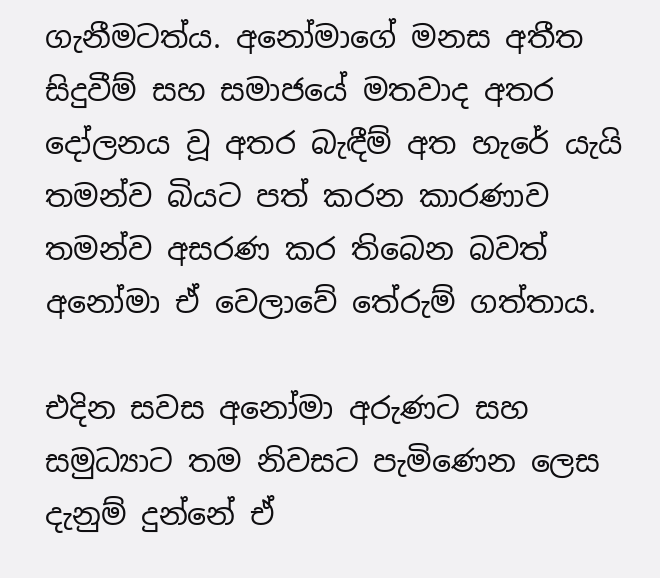ගැනීමටත්ය. අනෝමාගේ මනස අතීත සිදුවීම් සහ සමාජයේ මතවාද අතර දෝලනය වූ අතර බැඳීම් අත හැරේ යැයි තමන්ව බියට පත් කරන කාරණාව තමන්ව අසරණ කර තිබෙන බවත් අනෝමා ඒ වෙලාවේ තේරුම් ගත්තාය.

එදින සවස අනෝමා අරුණට සහ සමුධ්‍යාට තම නිවසට පැමිණෙන ලෙස දැනුම් දුන්නේ ඒ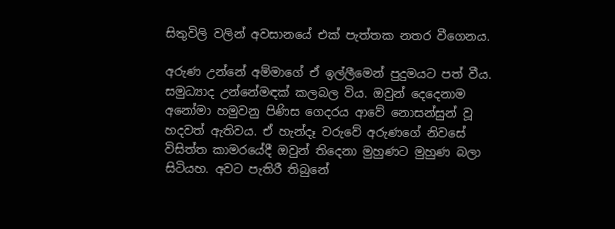සිතුවිලි වලින් අවසානයේ එක් පැත්තක නතර වීගෙනය.

අරුණ උන්නේ අම්මාගේ ඒ ඉල්ලීමෙන් පුදුමයට පත් වීය. සමුධ්‍යාද උන්නේමඳක් කලබල විය. ඔවුන් දෙදෙනාම අනෝමා හමුවනු පිණිස ගෙදරය ආවේ නොසන්සුන් වූ හදවත් ඇතිවය. ඒ හැන්දෑ වරුවේ අරුණගේ නිවසේ විසිත්ත කාමරයේදී ඔවුන් තිදෙනා මුහුණට මුහුණ බලා සිටියහ. අවට පැතිරී තිබුනේ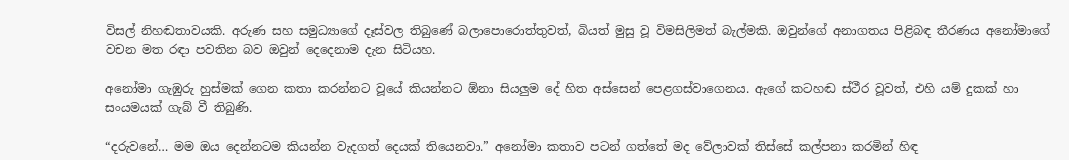විසල් නිහඬතාවයකි. අරුණ සහ සමුධ්‍යාගේ දෑස්වල තිබුණේ බලාපොරොත්තුවත්, බියත් මුසු වූ විමසිලිමත් බැල්මකි. ඔවුන්ගේ අනාගතය පිළිබඳ තීරණය අනෝමාගේ වචන මත රඳා පවතින බව ඔවුන් දෙදෙනාම දැන සිටියහ.

අනෝමා ගැඹුරු හුස්මක් ගෙන කතා කරන්නට වූයේ කියන්නට ඕනා සියලුම දේ හිත අස්සෙන් පෙළගස්වාගෙනය. ඇගේ කටහඬ ස්ථීර වූවත්, එහි යම් දුකක් හා සංයමයක් ගැබ් වී තිබුණි.

“දරුවනේ… මම ඔය දෙන්නටම කියන්න වැදගත් දෙයක් තියෙනවා.” අනෝමා කතාව පටන් ගත්තේ මද වේලාවක් තිස්සේ කල්පනා කරමින් හිඳ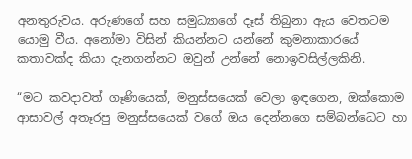අනතුරුවය. අරුණගේ සහ සමුධ්‍යාගේ දෑස් තිබුනා ඇය වෙතටම යොමු වීය. අනෝමා විසින් කියන්නට යන්නේ කුමනාකාරයේ කතාවක්ද කියා දැනගන්නට ඔවුන් උන්නේ නොඉවසිල්ලකිනි.

“මට කවදාවත් ගෑණියෙක්, මනුස්සයෙක් වෙලා ඉඳගෙන, ඔක්කොම ආසාවල් අතෑරපු මනුස්සයෙක් වගේ ඔය දෙන්නගෙ සම්බන්ධෙට හා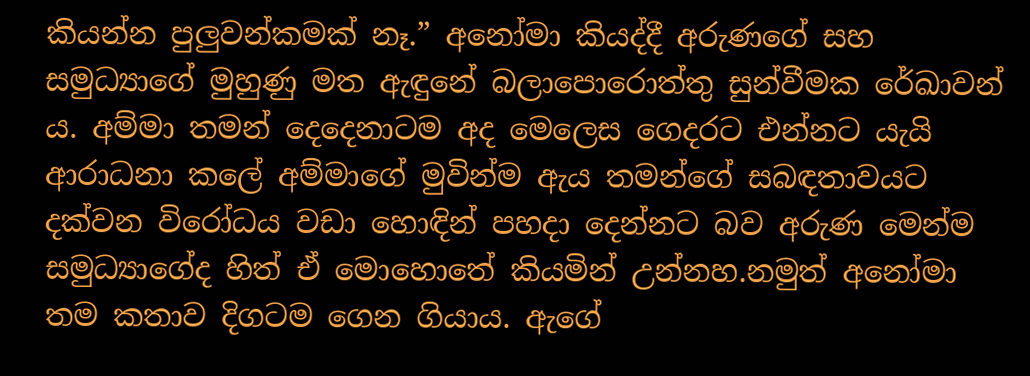කියන්න පුලුවන්කමක් නෑ.” අනෝමා කියද්දී අරුණගේ සහ සමුධ්‍යාගේ මුහුණු මත ඇඳුනේ බලාපොරොත්තු සුන්වීමක රේඛාවන්‍ ය. අම්මා තමන් දෙදෙනාටම අද මෙලෙස ගෙදරට එන්නට යැයි ආරාධනා කලේ අම්මාගේ මුවින්ම ඇය තමන්ගේ සබඳතාවයට දක්වන විරෝධය වඩා හොඳින් පහදා දෙන්නට බව අරුණ මෙන්ම සමුධ්‍යාගේද හිත් ඒ මොහොතේ කියමින් උන්නහ.නමුත් අනෝමා තම කතාව දිගටම ගෙන ගියාය. ඇගේ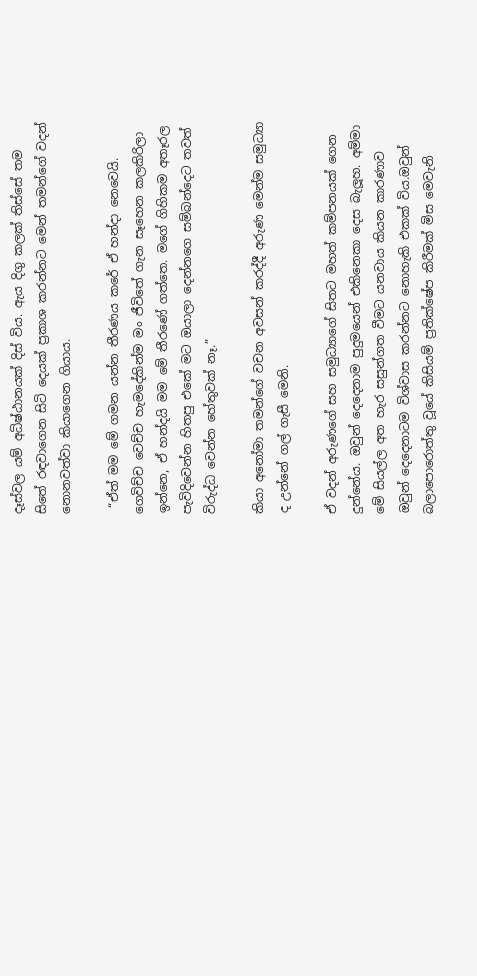දෑස්වල යම් අධිෂ්ඨානයක් දිස් විය. ඇය දිගු කලක් තිස්සේ තම සිතේ රඳවාගෙන සිටි දෙයක් ප්‍රකාශ කරන්නට මෙන් තමන්ගේ වදන් නොනවත්වා කියාගෙන ගියාය.

 “ඒත් මම මේ ගමන යන්න තීරණය කරේ ඒ හන්දා නෙවෙයි. ගෙවිච්ච වෙච්ච හැමදේකින්ම මං ජීවිතේ ගැන සෑහෙන කලකිරිලා ඉන්නෙ, ඒ හන්දයි මම මේ තීරණේ ගත්තෙ. මගේ ගිහිකම අතෑරල පැවිදිවෙන්න හිතපු එකේ මට ඔයාලා දෙන්නගෙ සම්බන්දෙට තවත් විරුද්ධ වෙන්න හේතුවක් නෑ.”

කියා අනෝමා තමන්ගේ වචන අවසන් කරද්දී අරුණ මෙන්ම සමුධ්‍යා ද උන්නේ ගල් ගැසී මෙනි.

ඒ වදන් අරුණගේ සහ සමුධ්‍යාගේ සිතට මහත් කම්පනයක් ගෙන දුන්නේය. ඔවුන් දෙදෙනාම පුදුමයෙන් එකිනෙකා දෙස බැලූහ. අම්මා මේ සියල්ල අත හැර සසුන්ගත වීමට යනවාය කියන කාරණාව ඔවුන් දෙදෙනාටම විශ්වාස කරන්නට නොහැකි එකක් විය.ඔවුන් බලාපොරොත්තු වූයේ කිසියම් ප්‍රතික්ෂේප කිරීමක් මිස මෙවැනි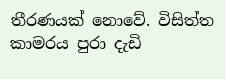තීරණයක් නොවේ. විසිත්ත කාමරය පුරා දැඩි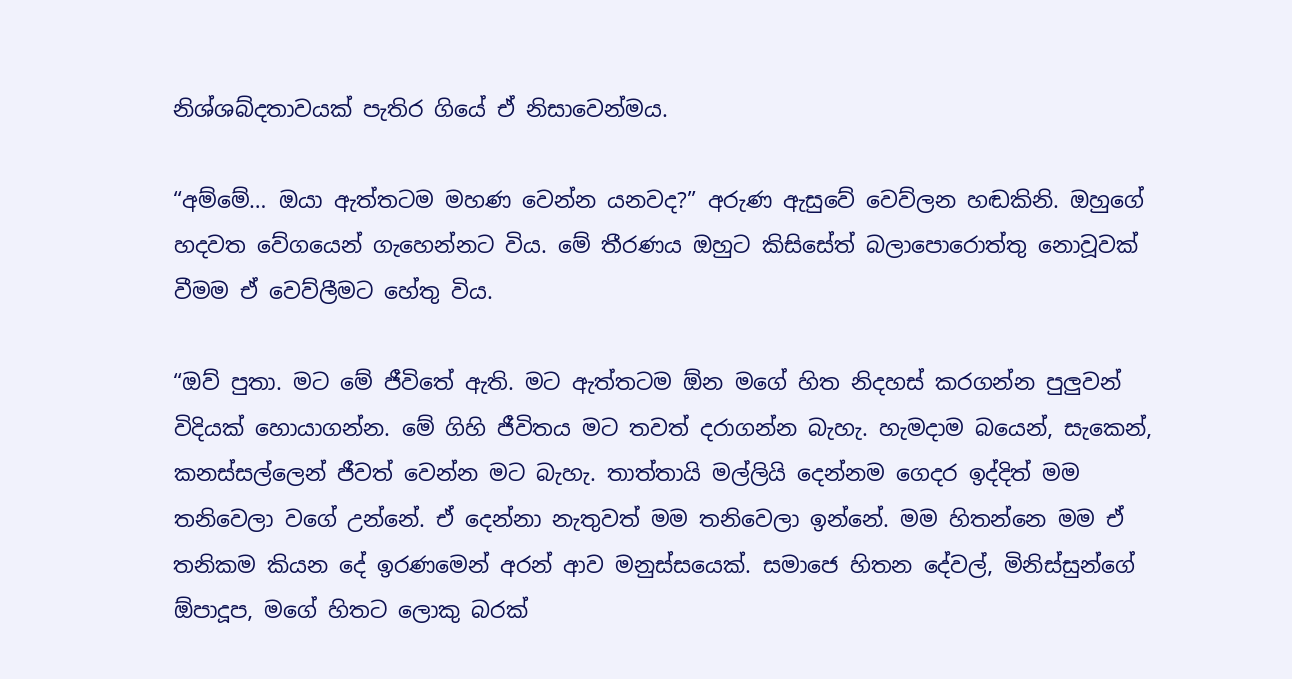නිශ්ශබ්දතාවයක් පැතිර ගියේ ඒ නිසාවෙන්මය.

“අම්මේ… ඔයා ඇත්තටම මහණ වෙන්න යනවද?” අරුණ ඇසුවේ වෙව්ලන හඬකිනි. ඔහුගේ හදවත වේගයෙන් ගැහෙන්නට විය. මේ තීරණය ඔහුට කිසිසේත් බලාපොරොත්තු නොවූවක් වීමම ඒ වෙව්ලීමට හේතු විය.

“ඔව් පුතා. මට මේ ජීවිතේ ඇති. මට ඇත්තටම ඕන මගේ හිත නිදහස් කරගන්න පුලුවන් විදියක් හොයාගන්න. මේ ගිහි ජීවිතය මට තවත් දරාගන්න බැහැ. හැමදාම බයෙන්, සැකෙන්, කනස්සල්ලෙන් ජීවත් වෙන්න මට බැහැ. තාත්තායි මල්ලියි දෙන්නම ගෙදර ඉද්දිත් මම තනිවෙලා වගේ උන්නේ. ඒ දෙන්නා නැතුවත් මම තනිවෙලා ඉන්නේ. මම හිතන්නෙ මම ඒ තනිකම කියන දේ ඉරණමෙන් අරන් ආව මනුස්සයෙක්. සමාජෙ හිතන දේවල්, මිනිස්සුන්ගේ ඕපාදූප, මගේ හිතට ලොකු බරක්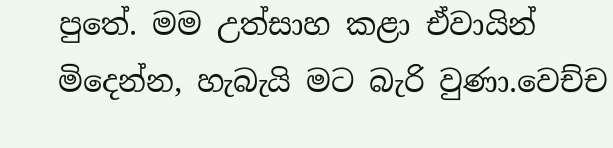පුතේ. මම උත්සාහ කළා ඒවායින් මිදෙන්න, හැබැයි මට බැරි වුණා.වෙච්ච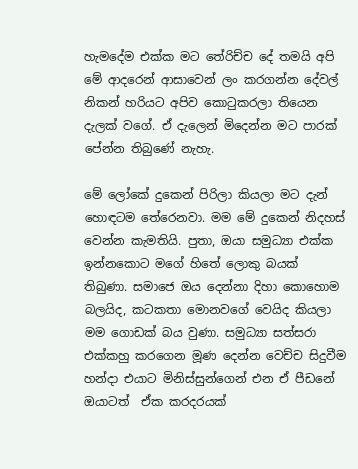හැමදේම එක්ක මට තේරිච්ච දේ තමයි අපි මේ ආදරෙන් ආසාවෙන් ලං කරගන්න දේවල් නිකන් හරියට අපිව කොටුකරලා තියෙන දැලක් වගේ. ඒ දැලෙන් මිදෙන්න මට පාරක් පේන්න තිබුණේ නැහැ.

මේ ලෝකේ දුකෙන් පිරිලා කියලා මට දැන් හොඳටම තේරෙනවා. මම මේ දුකෙන් නිදහස් වෙන්න කැමතියි. පුතා, ඔයා සමුධ්‍යා එක්ක ඉන්නකොට මගේ හිතේ ලොකු බයක් තිබුණා. සමාජෙ ඔය දෙන්නා දිහා කොහොම බලයිද, කටකතා මොනවගේ වෙයිද කියලා මම ගොඩක් බය වුණා. සමුධ්‍යා සත්සරා එක්කහු කරගෙන මූණ දෙන්න වෙච්ච සිදුවීම හන්දා එයාට මිනිස්සුන්ගෙන් එන ඒ පීඩනේ ඔයාටත්  ඒක කරදරයක්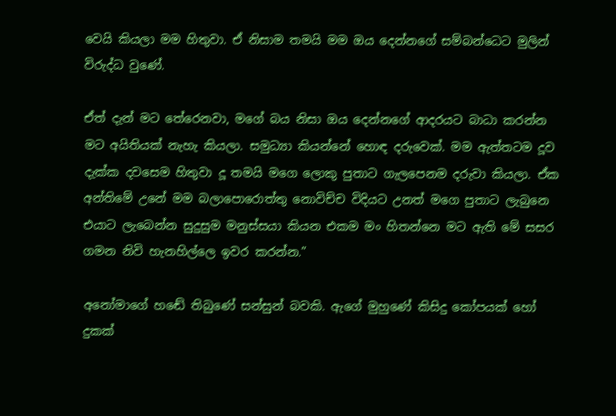වෙයි කියලා මම හිතුවා. ඒ නිසාම තමයි මම ඔය දෙන්නගේ සම්බන්ධෙට මුලින් විරුද්ධ වුණේ.

ඒත් දැන් මට තේරෙනවා, මගේ බය නිසා ඔය දෙන්නගේ ආදරයට බාධා කරන්න මට අයිතියක් නැහැ කියලා. සමුධ්‍යා කියන්නේ හොඳ දරුවෙක්. මම ඇත්තටම දූව දැක්ක දවසෙම හිතුවා දූ තමයි මගෙ ලොකු පුතාට ගැලපෙනම දරුවා කියලා. ඒක අන්තිමේ උනේ මම බලාපොරොත්තු නොවිච්ච විදියට උනත් මගෙ පුතාට ලැබුනෙ එයාට ලැබෙන්න සුදුසුම මනුස්සයා කියන එකම මං හිතන්නෙ මට ඇති මේ සසර ගමන නිවි හැනහිල්ලෙ ඉවර කරන්න.”

අනෝමාගේ හඬේ තිබුණේ සන්සුන් බවකි. ඇගේ මුහුණේ කිසිදු කෝපයක් හෝ දුකක්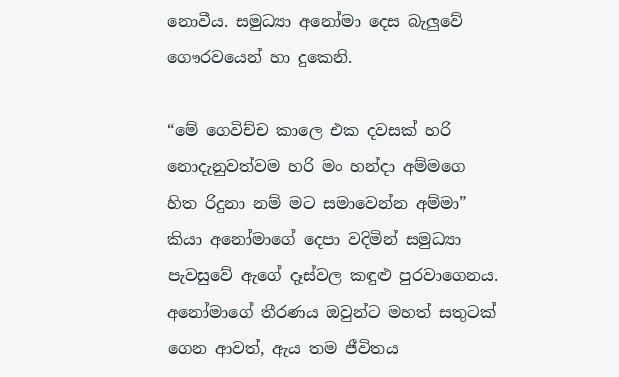නොවීය. සමුධ්‍යා අනෝමා දෙස බැලුවේ ගෞරවයෙන් හා දුකෙනි.

“මේ ගෙවිච්ච කාලෙ එක දවසක් හරි නොදැනුවත්වම හරි මං හන්දා අම්මගෙ හිත රිදුනා නම් මට සමාවෙන්න අම්මා” කියා අනෝමාගේ දෙපා වදිමින් සමුධ්‍යා පැවසුවේ ඇගේ දෑස්වල කඳුළු පුරවාගෙනය. අනෝමාගේ තීරණය ඔවුන්ට මහත් සතුටක් ගෙන ආවත්, ඇය තම ජීවිතය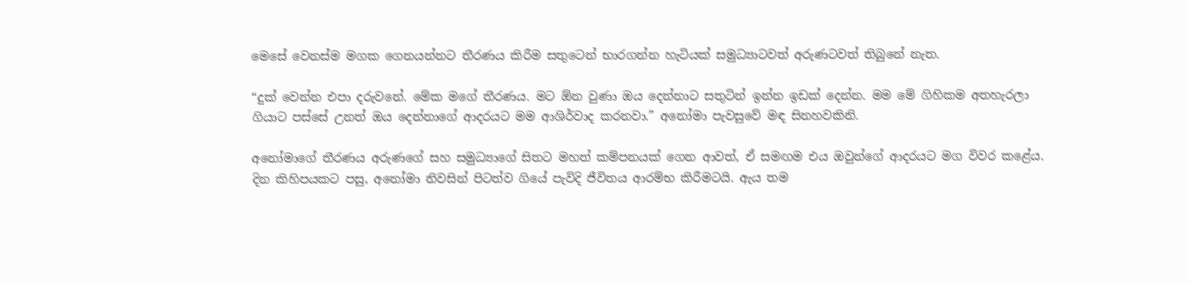මෙසේ වෙනස්ම මගක ගෙනයන්නට තීරණය කිරීම සතුටෙන් භාරගන්න හැටියක් සමුධ්‍යාටවත් අරුණටවත් තිබුනේ නැත.

“දුක් වෙන්න එපා දරුවනේ. මේක මගේ තීරණය. මට ඕන වුණා ඔය දෙන්නාට සතුටින් ඉන්න ඉඩක් දෙන්න. මම මේ ගිහිකම අතහැරලා ගියාට පස්සේ උනත් ඔය දෙන්නාගේ ආදරයට මම ආශිර්වාද කරනවා.” අනෝමා පැවසුවේ මඳ සිනහවකිනි.

අනෝමාගේ තීරණය අරුණගේ සහ සමුධ්‍යාගේ සිතට මහත් කම්පනයක් ගෙන ආවත්, ඒ සමඟම එය ඔවුන්ගේ ආදරයට මග විවර කළේය. දින කිහිපයකට පසු, අනෝමා නිවසින් පිටත්ව ගියේ පැවිදි ජීවිතය ආරම්භ කිරීමටයි. ඇය තම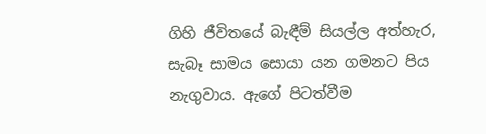ගිහි ජීවිතයේ බැඳීම් සියල්ල අත්හැර, සැබෑ සාමය සොයා යන ගමනට පිය නැගුවාය. ඇගේ පිටත්වීම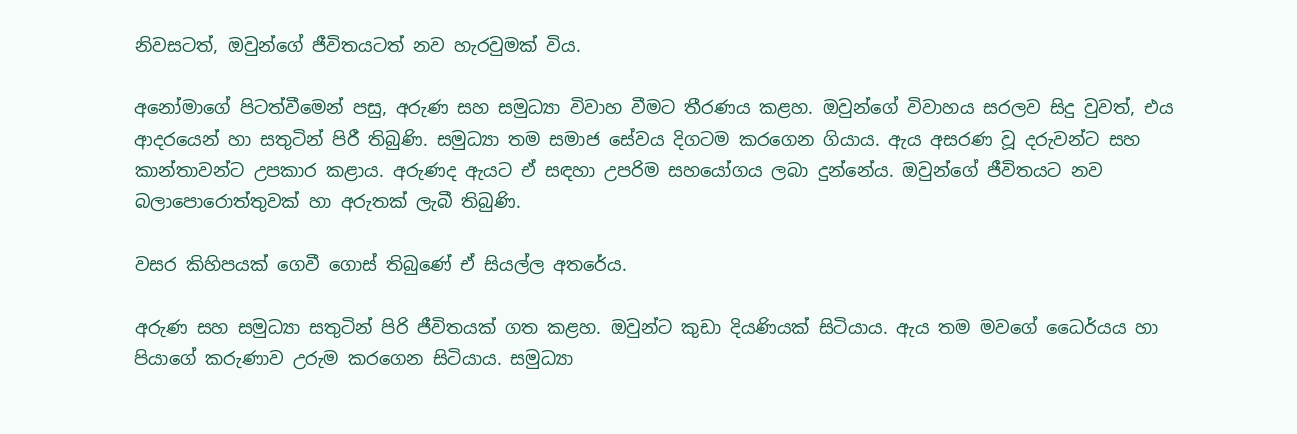නිවසටත්, ඔවුන්ගේ ජීවිතයටත් නව හැරවුමක් විය.

අනෝමාගේ පිටත්වීමෙන් පසු, අරුණ සහ සමුධ්‍යා විවාහ වීමට තීරණය කළහ. ඔවුන්ගේ විවාහය සරලව සිදු වුවත්, එය ආදරයෙන් හා සතුටින් පිරී තිබුණි. සමුධ්‍යා තම සමාජ සේවය දිගටම කරගෙන ගියාය. ඇය අසරණ වූ දරුවන්ට සහ කාන්තාවන්ට උපකාර කළාය. අරුණද ඇයට ඒ සඳහා උපරිම සහයෝගය ලබා දුන්නේය. ඔවුන්ගේ ජීවිතයට නව බලාපොරොත්තුවක් හා අරුතක් ලැබී තිබුණි.

වසර කිහිපයක් ගෙවී ගොස් තිබුණේ ඒ සියල්ල අතරේය.

අරුණ සහ සමුධ්‍යා සතුටින් පිරි ජීවිතයක් ගත කළහ. ඔවුන්ට කුඩා දියණියක් සිටියාය. ඇය තම මවගේ ධෛර්යය හා පියාගේ කරුණාව උරුම කරගෙන සිටියාය. සමුධ්‍යා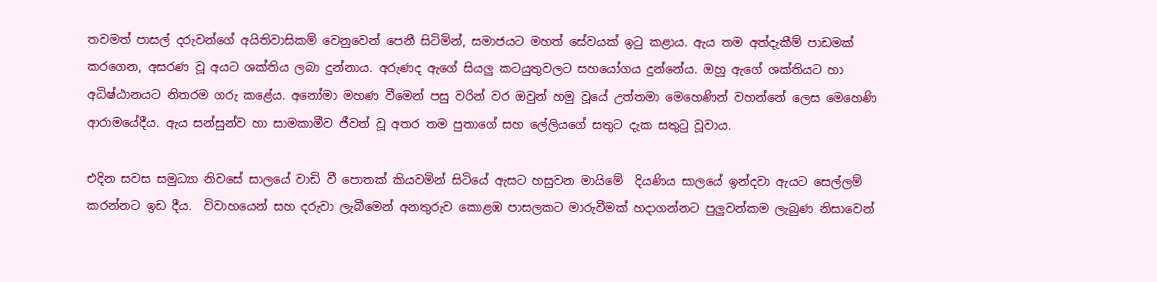තවමත් පාසල් දරුවන්ගේ අයිතිවාසිකම් වෙනුවෙන් පෙනී සිටිමින්, සමාජයට මහත් සේවයක් ඉටු කළාය. ඇය තම අත්දැකීම් පාඩමක් කරගෙන, අසරණ වූ අයට ශක්තිය ලබා දුන්නාය. අරුණද ඇගේ සියලු කටයුතුවලට සහයෝගය දුන්නේය. ඔහු ඇගේ ශක්තියට හා අධිෂ්ඨානයට නිතරම ගරු කළේය. අනෝමා මහණ වීමෙන් පසු වරින් වර ඔවුන් හමු වූයේ උත්තමා මෙහෙණින් වහන්නේ ලෙස මෙහෙණි ආරාමයේදීය. ඇය සන්සුන්ව හා සාමකාමීව ජීවත් වූ අතර තම පුතාගේ සහ ලේලියගේ සතුට දැක සතුටු වූවාය.

එදින සවස සමුධ්‍යා නිවසේ සාලයේ වාඩි වී පොතක් කියවමින් සිටියේ ඇසට හසුවන මායිමේ  දියණිය සාලයේ ඉන්දවා ඇයට සෙල්ලම් කරන්නට ඉඩ දීය.  විවාහයෙන් සහ දරුවා ලැබීමෙන් අනතුරුව කොළඹ පාසලකට මාරුවීමක් හදාගන්නට පුලුවන්කම ලැබුණ නිසාවෙන්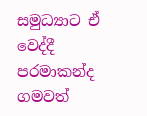සමුධ්‍යාට ඒ වෙද්දී පරමාකන්ද ගමවත්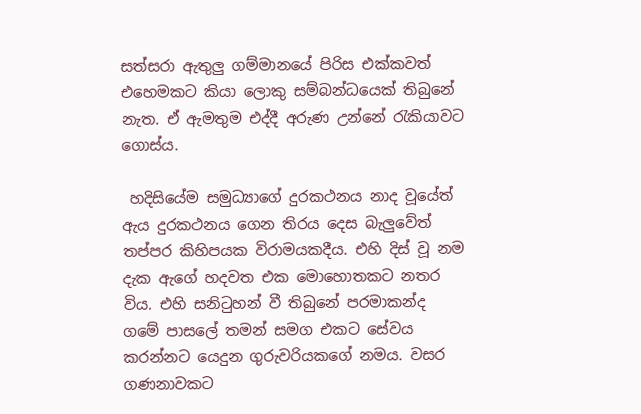සත්සරා ඇතුලු ගම්මානයේ පිරිස එක්කවත් එහෙමකට කියා ලොකු සම්බන්ධයෙක් තිබුනේ නැත. ඒ ඇමතුම එද්දී අරුණ උන්නේ රැකියාවට ගොස්ය.

 හදිසියේම සමුධ්‍යාගේ දුරකථනය නාද වූයේත් ඇය දුරකථනය ගෙන තිරය දෙස බැලුවේත් තප්පර කිහිපයක විරාමයකදීය. එහි දිස් වූ නම දැක ඇගේ හදවත එක මොහොතකට නතර විය. එහි සනිටුහන් වී තිබුනේ පරමාකන්ද ගමේ පාසලේ තමන් සමග එකට සේවය කරන්නට යෙදුන ගුරුවරියකගේ නමය. වසර ගණනාවකට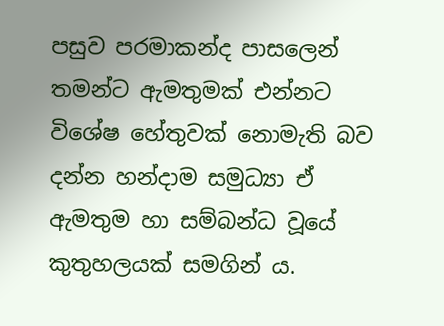පසුව පරමාකන්ද පාසලෙන් තමන්ට ඇමතුමක් එන්නට විශේෂ හේතුවක් නොමැති බව දන්න හන්දාම සමුධ්‍යා ඒ ඇමතුම හා සම්බන්ධ වූයේ කුතුහලයක් සමගින් ය.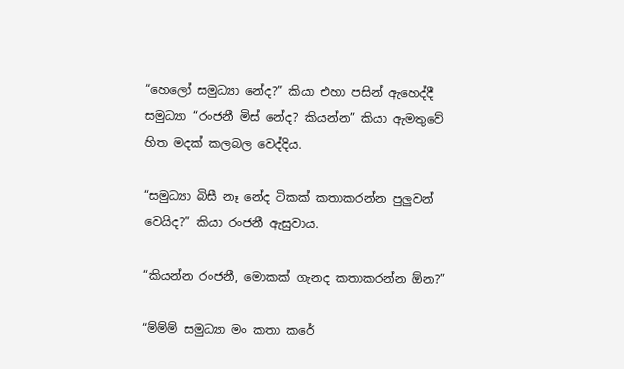“හෙලෝ සමුධ්‍යා නේද?” කියා එහා පසින් ඇහෙද්දී සමුධ්‍යා “රංජනී මිස් නේද? කියන්න” කියා ඇමතුවේ හිත මදක් කලබල වෙද්දිය.

“සමුධ්‍යා බිසී නෑ නේද ටිකක් කතාකරන්න පුලුවන් වෙයිද?” කියා රංජනී ඇසුවාය.

“කියන්න රංජනී, මොකක් ගැනද කතාකරන්න ඕන?”

“ම්ම්ම් සමුධ්‍යා මං කතා කරේ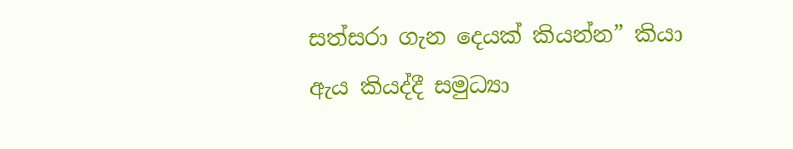සත්සරා ගැන දෙයක් කියන්න” කියා ඇය කියද්දී සමුධ්‍යා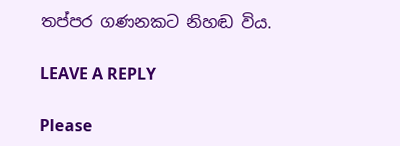තප්පර ගණනකට නිහඬ විය.

LEAVE A REPLY

Please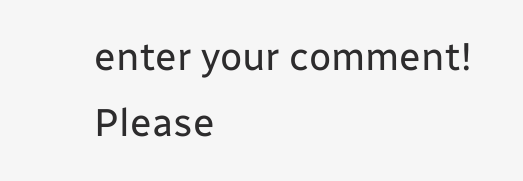enter your comment!
Please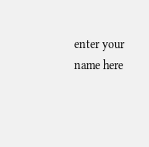enter your name here